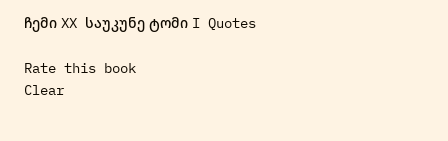ჩემი XX საუკუნე ტომი I Quotes

Rate this book
Clear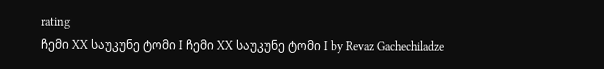rating
ჩემი XX საუკუნე ტომი I ჩემი XX საუკუნე ტომი I by Revaz Gachechiladze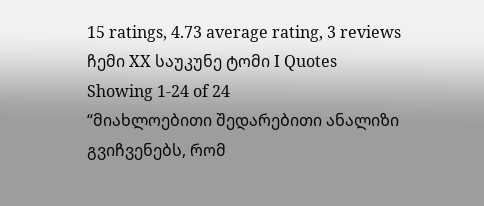15 ratings, 4.73 average rating, 3 reviews
ჩემი XX საუკუნე ტომი I Quotes Showing 1-24 of 24
“მიახლოებითი შედარებითი ანალიზი გვიჩვენებს, რომ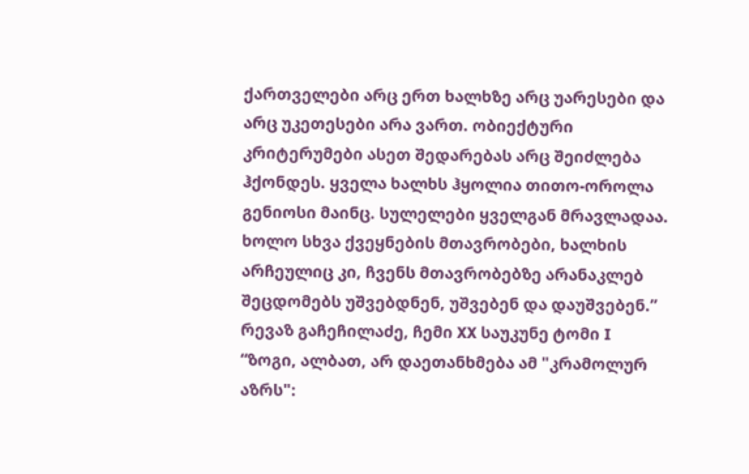ქართველები არც ერთ ხალხზე არც უარესები და არც უკეთესები არა ვართ. ობიექტური კრიტერუმები ასეთ შედარებას არც შეიძლება ჰქონდეს. ყველა ხალხს ჰყოლია თითო-ოროლა გენიოსი მაინც. სულელები ყველგან მრავლადაა. ხოლო სხვა ქვეყნების მთავრობები, ხალხის არჩეულიც კი, ჩვენს მთავრობებზე არანაკლებ შეცდომებს უშვებდნენ, უშვებენ და დაუშვებენ.”
რევაზ გაჩეჩილაძე, ჩემი XX საუკუნე ტომი I
“ზოგი, ალბათ, არ დაეთანხმება ამ "კრამოლურ აზრს":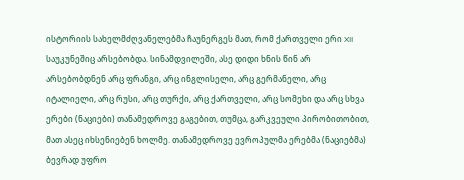ისტორიის სახელმძღვანელებმა ჩაუნერგეს მათ, რომ ქართველი ერი XII საუკუნეშიც არსებობდა. სინამდვილეში, ასე დიდი ხნის წინ არ არსებობდნენ არც ფრანგი, არც ინგლისელი, არც გერმანელი, არც იტალიელი, არც რუსი, არც თურქი, არც ქართველი, არც სომეხი და არც სხვა ერები (ნაციები) თანამედროვე გაგებით, თუმცა, გარკვეული პირობითობით, მათ ასეც იხსენიებენ ხოლმე. თანამედროვე ევროპულმა ერებმა (ნაციებმა) ბევრად უფრო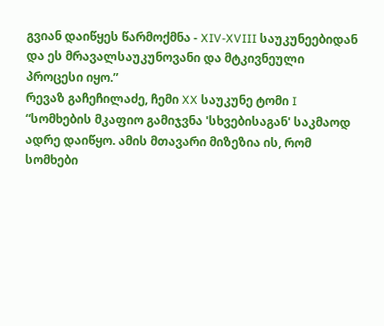გვიან დაიწყეს წარმოქმნა - XIV-XVIII საუკუნეებიდან და ეს მრავალსაუკუნოვანი და მტკივნეული პროცესი იყო.”
რევაზ გაჩეჩილაძე, ჩემი XX საუკუნე ტომი I
“სომხების მკაფიო გამიჯვნა 'სხვებისაგან' საკმაოდ ადრე დაიწყო. ამის მთავარი მიზეზია ის, რომ სომხები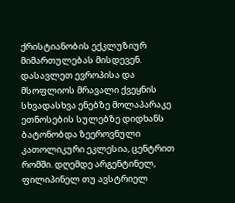ქრისტიანობის ექკლუზიურ მიმართულებას მისდევენ.
დასავლეთ ევროპისა და მსოფლიოს მრავალი ქვეყნის სხვადასხვა ენებზე მოლაპარაკე ეთნოსების სულებზე დიდხანს ბატონობდა ზეეროვნული კათოლიკური ეკლესია, ცენტრით რომში. დღემდე არგენტინელ, ფილიპინელ თუ ავსტრიელ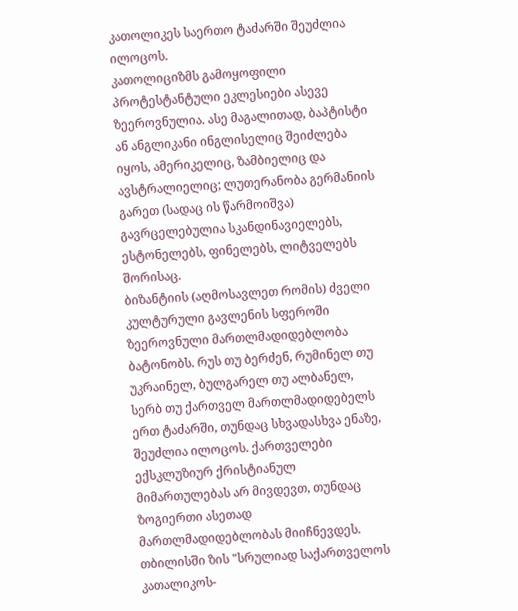კათოლიკეს საერთო ტაძარში შეუძლია ილოცოს.
კათოლიციზმს გამოყოფილი პროტესტანტული ეკლესიები ასევე ზეეროვნულია. ასე მაგალითად, ბაპტისტი ან ანგლიკანი ინგლისელიც შეიძლება იყოს, ამერიკელიც, ზამბიელიც და ავსტრალიელიც; ლუთერანობა გერმანიის გარეთ (სადაც ის წარმოიშვა) გავრცელებულია სკანდინავიელებს, ესტონელებს, ფინელებს, ლიტველებს შორისაც.
ბიზანტიის (აღმოსავლეთ რომის) ძველი კულტურული გავლენის სფეროში ზეეროვნული მართლმადიდებლობა ბატონობს. რუს თუ ბერძენ, რუმინელ თუ უკრაინელ, ბულგარელ თუ ალბანელ, სერბ თუ ქართველ მართლმადიდებელს ერთ ტაძარში, თუნდაც სხვადასხვა ენაზე, შეუძლია ილოცოს. ქართველები ექსკლუზიურ ქრისტიანულ მიმართულებას არ მივდევთ, თუნდაც ზოგიერთი ასეთად მართლმადიდებლობას მიიჩნევდეს. თბილისში ზის "სრულიად საქართველოს კათალიკოს-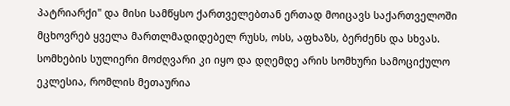პატრიარქი" და მისი სამწყსო ქართველებთან ერთად მოიცავს საქართველოში მცხოვრებ ყველა მართლმადიდებელ რუსს, ოსს, აფხაზს, ბერძენს და სხვას.
სომხების სულიერი მოძღვარი კი იყო და დღემდე არის სომხური სამოციქულო ეკლესია, რომლის მეთაურია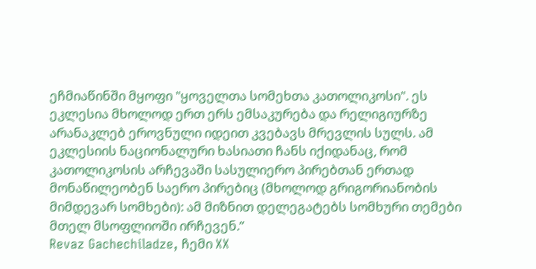ეჩმიაწინში მყოფი "ყოველთა სომეხთა კათოლიკოსი". ეს ეკლესია მხოლოდ ერთ ერს ემსაკურება და რელიგიურზე არანაკლებ ეროვნული იდეით კვებავს მრევლის სულს. ამ ეკლესიის ნაციონალური ხასიათი ჩანს იქიდანაც, რომ კათოლიკოსის არჩევაში სასულიერო პირებთან ერთად მონაწილეობენ საერო პირებიც (მხოლოდ გრიგორიანობის მიმდევარ სომხები): ამ მიზნით დელეგატებს სომხური თემები მთელ მსოფლიოში ირჩევენ.”
Revaz Gachechiladze, ჩემი XX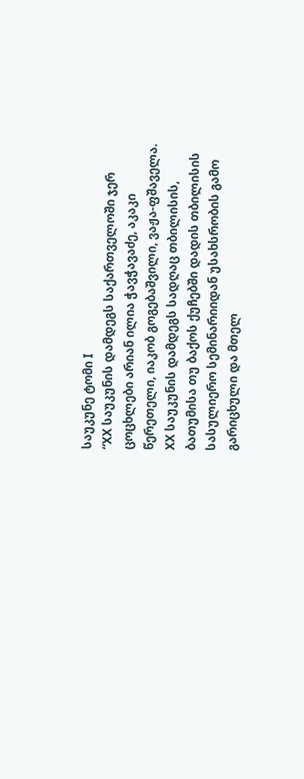საუკუნე ტომი I
“XX საუკუნის დამდეგს საქართველოში ჯერ ცოცხლები არიან ილია ჭავჭავაძე, აკაკი წერეთელი, იაკობ გოგებაშვილი, ვაჟა-ფშაველა.
XX საუკუნის დამდეგს სადღაც თბილისის, ბათუმისა თუ ბაქოს ქუჩებში დადის თბილისის სასულიერო სემინარიიდან უსახსრობის გამო გარიცხული და მთელ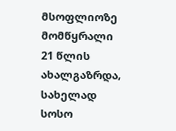მსოფლიოზე მომწყრალი 21 წლის ახალგაზრდა, სახელად სოსო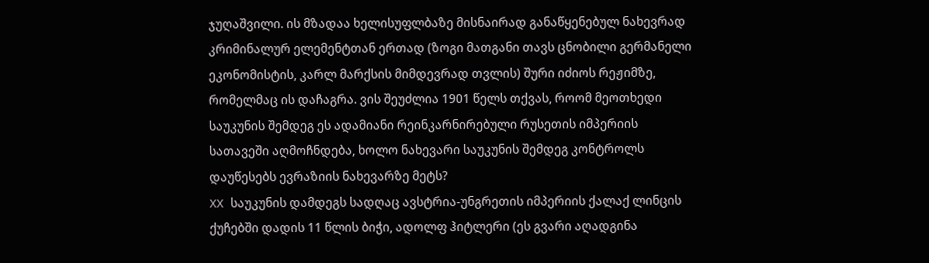ჯუღაშვილი. ის მზადაა ხელისუფლბაზე მისნაირად განაწყენებულ ნახევრად კრიმინალურ ელემენტთან ერთად (ზოგი მათგანი თავს ცნობილი გერმანელი ეკონომისტის, კარლ მარქსის მიმდევრად თვლის) შური იძიოს რეჟიმზე, რომელმაც ის დაჩაგრა. ვის შეუძლია 1901 წელს თქვას, როომ მეოთხედი საუკუნის შემდეგ ეს ადამიანი რეინკარნირებული რუსეთის იმპერიის სათავეში აღმოჩნდება, ხოლო ნახევარი საუკუნის შემდეგ კონტროლს დაუწესებს ევრაზიის ნახევარზე მეტს?
XX საუკუნის დამდეგს სადღაც ავსტრია-უნგრეთის იმპერიის ქალაქ ლინცის ქუჩებში დადის 11 წლის ბიჭი, ადოლფ ჰიტლერი (ეს გვარი აღადგინა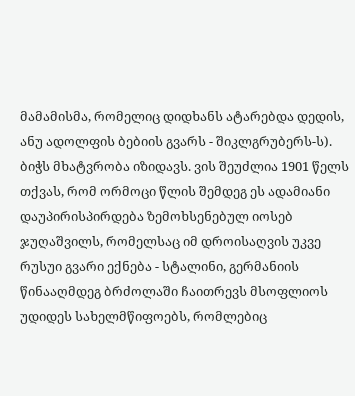მამამისმა, რომელიც დიდხანს ატარებდა დედის, ანუ ადოლფის ბებიის გვარს - შიკლგრუბერს-ს). ბიჭს მხატვრობა იზიდავს. ვის შეუძლია 1901 წელს თქვას, რომ ორმოცი წლის შემდეგ ეს ადამიანი დაუპირისპირდება ზემოხსენებულ იოსებ ჯუღაშვილს, რომელსაც იმ დროისაღვის უკვე რუსუი გვარი ექნება - სტალინი, გერმანიის წინააღმდეგ ბრძოლაში ჩაითრევს მსოფლიოს უდიდეს სახელმწიფოებს, რომლებიც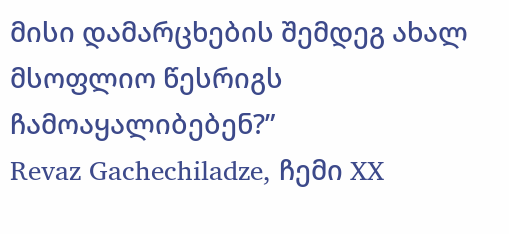მისი დამარცხების შემდეგ ახალ მსოფლიო წესრიგს ჩამოაყალიბებენ?”
Revaz Gachechiladze, ჩემი XX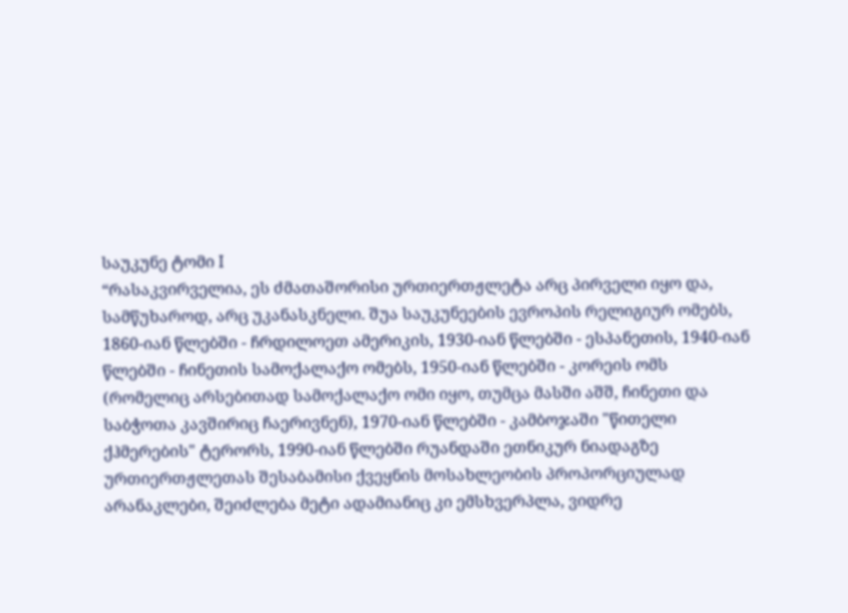საუკუნე ტომი I
“რასაკვირველია, ეს ძმათაშორისი ურთიერთჟლეტა არც პირველი იყო და, სამწუხაროდ, არც უკანასკნელი. შუა საუკუნეების ევროპის რელიგიურ ომებს, 1860-იან წლებში - ჩრდილოეთ ამერიკის, 1930-იან წლებში - ესპანეთის, 1940-იან წლებში - ჩინეთის სამოქალაქო ომებს, 1950-იან წლებში - კორეის ომს (რომელიც არსებითად სამოქალაქო ომი იყო, თუმცა მასში აშშ, ჩინეთი და საბჭოთა კავშირიც ჩაერივნენ), 1970-იან წლებში - კამბოჯაში "წითელი ქჰმერების" ტერორს, 1990-იან წლებში რუანდაში ეთნიკურ ნიადაგზე ურთიერთჟლეთას შესაბამისი ქვეყნის მოსახლეობის პროპორციულად არანაკლები, შეიძლება მეტი ადამიანიც კი ემსხვერპლა, ვიდრე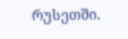რუსეთში.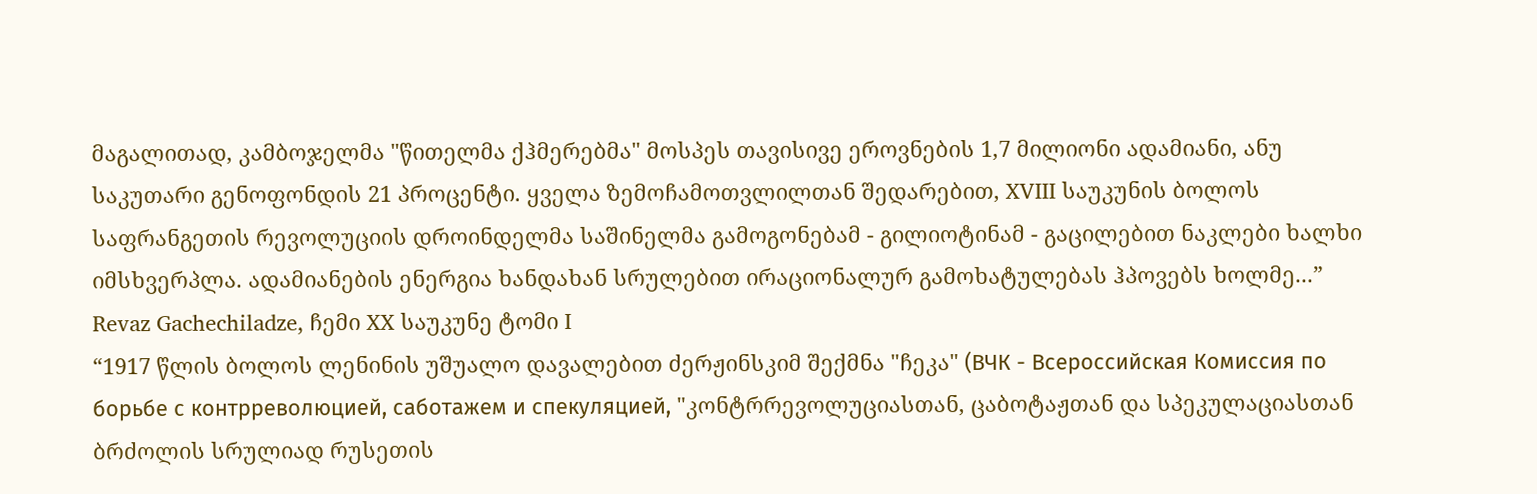მაგალითად, კამბოჯელმა "წითელმა ქჰმერებმა" მოსპეს თავისივე ეროვნების 1,7 მილიონი ადამიანი, ანუ საკუთარი გენოფონდის 21 პროცენტი. ყველა ზემოჩამოთვლილთან შედარებით, XVIII საუკუნის ბოლოს საფრანგეთის რევოლუციის დროინდელმა საშინელმა გამოგონებამ - გილიოტინამ - გაცილებით ნაკლები ხალხი იმსხვერპლა. ადამიანების ენერგია ხანდახან სრულებით ირაციონალურ გამოხატულებას ჰპოვებს ხოლმე...”
Revaz Gachechiladze, ჩემი XX საუკუნე ტომი I
“1917 წლის ბოლოს ლენინის უშუალო დავალებით ძერჟინსკიმ შექმნა "ჩეკა" (ВЧК - Всероссийская Комиссия по борьбе с контрреволюцией, саботажем и спекуляцией, "კონტრრევოლუციასთან, ცაბოტაჟთან და სპეკულაციასთან ბრძოლის სრულიად რუსეთის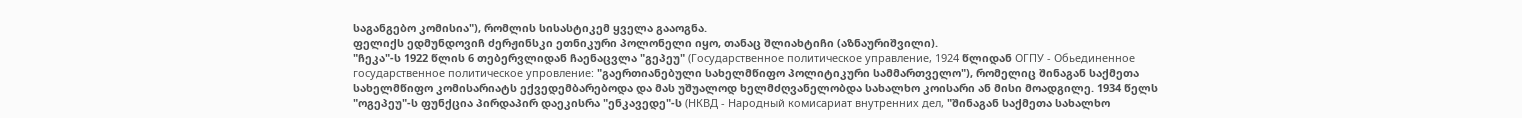საგანგებო კომისია"), რომლის სისასტიკემ ყველა გააოგნა.
ფელიქს ედმუნდოვიჩ ძერჟინსკი ეთნიკური პოლონელი იყო, თანაც შლიახტიჩი (აზნაურიშვილი).
"ჩეკა"-ს 1922 წლის 6 თებერვლიდან ჩაენაცვლა "გეპეუ" (Государственное политическое управление, 1924 წლიდან ОГПУ - Обьединенное государственное политическое упровление: "გაერთიანებული სახელმწიფო პოლიტიკური სამმართველო"), რომელიც შინაგან საქმეთა სახელმწიფო კომისარიატს ექვედემბარებოდა და მას უშუალოდ ხელმძღვანელობდა სახალხო კოისარი ან მისი მოადგილე. 1934 წელს "ოგეპეუ"-ს ფუნქცია პირდაპირ დაეკისრა "ენკავედე"-ს (НКВД - Народный комисариат внутренних дел, "შინაგან საქმეთა სახალხო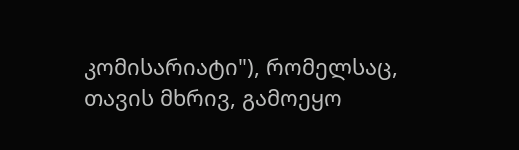კომისარიატი"), რომელსაც, თავის მხრივ, გამოეყო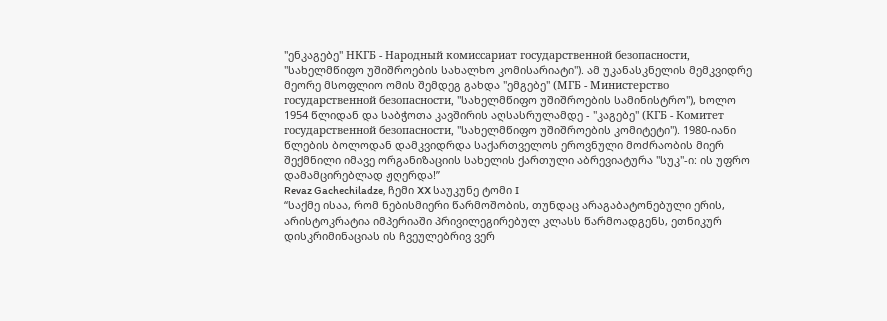"ენკაგებე" НКГБ - Народный комиссариат государственной безопасности, "სახელმწიფო უშიშროების სახალხო კომისარიატი"). ამ უკანასკნელის მემკვიდრე მეორე მსოფლიო ომის შემდეგ გახდა "ემგებე" (МГБ - Министерство государственной безопасности, "სახელმწიფო უშიშროების სამინისტრო"), ხოლო 1954 წლიდან და საბჭოთა კავშირის აღსასრულამდე - "კაგებე" (КГБ - Комитет государственной безопасности, "სახელმწიფო უშიშროების კომიტეტი"). 1980-იანი წლების ბოლოდან დამკვიდრდა საქართველოს ეროვნული მოძრაობის მიერ შექმნილი იმავე ორგანიზაციის სახელის ქართული აბრევიატურა "სუკ"-ი: ის უფრო დამამცირებლად ჟღერდა!”
Revaz Gachechiladze, ჩემი XX საუკუნე ტომი I
“საქმე ისაა, რომ ნებისმიერი წარმოშობის, თუნდაც არაგაბატონებული ერის, არისტოკრატია იმპერიაში პრივილეგირებულ კლასს წარმოადგენს, ეთნიკურ დისკრიმინაციას ის ჩვეულებრივ ვერ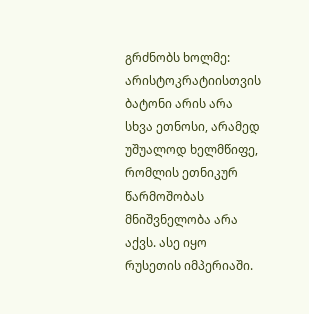გრძნობს ხოლმე: არისტოკრატიისთვის ბატონი არის არა სხვა ეთნოსი, არამედ უშუალოდ ხელმწიფე, რომლის ეთნიკურ წარმოშობას მნიშვნელობა არა აქვს. ასე იყო რუსეთის იმპერიაში.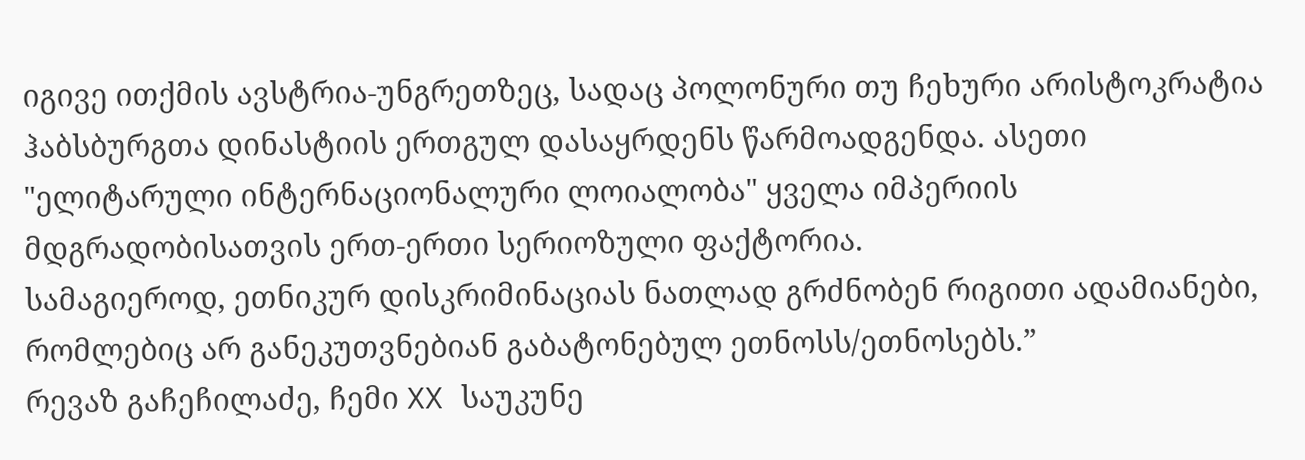იგივე ითქმის ავსტრია-უნგრეთზეც, სადაც პოლონური თუ ჩეხური არისტოკრატია ჰაბსბურგთა დინასტიის ერთგულ დასაყრდენს წარმოადგენდა. ასეთი "ელიტარული ინტერნაციონალური ლოიალობა" ყველა იმპერიის მდგრადობისათვის ერთ-ერთი სერიოზული ფაქტორია.
სამაგიეროდ, ეთნიკურ დისკრიმინაციას ნათლად გრძნობენ რიგითი ადამიანები, რომლებიც არ განეკუთვნებიან გაბატონებულ ეთნოსს/ეთნოსებს.”
რევაზ გაჩეჩილაძე, ჩემი XX საუკუნე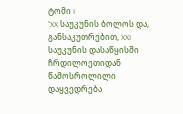ტომი I
“XX საუკუნის ბოლოს და, განსაკუთრებით, XXI საუკუნის დასაწყისში ჩრდილოეთიდან წამოსროლილი დაყვედრება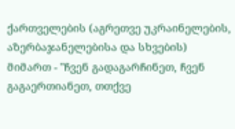ქართველების (აგრეთვე უკრაინელების, აზერბაჯანელებისა და სხვების) მიმართ - "ჩვენ გადაგარჩინეთ, ჩვენ გაგაერთიანეთ, თთქვე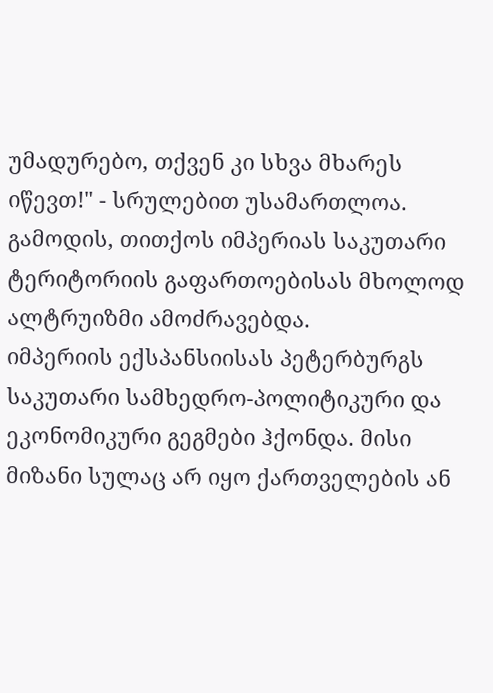უმადურებო, თქვენ კი სხვა მხარეს იწევთ!" - სრულებით უსამართლოა. გამოდის, თითქოს იმპერიას საკუთარი ტერიტორიის გაფართოებისას მხოლოდ ალტრუიზმი ამოძრავებდა.
იმპერიის ექსპანსიისას პეტერბურგს საკუთარი სამხედრო-პოლიტიკური და ეკონომიკური გეგმები ჰქონდა. მისი მიზანი სულაც არ იყო ქართველების ან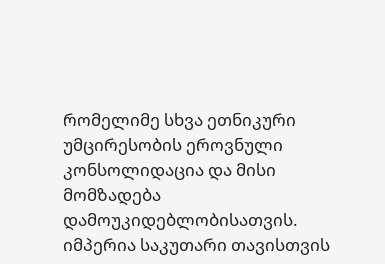რომელიმე სხვა ეთნიკური უმცირესობის ეროვნული კონსოლიდაცია და მისი მომზადება დამოუკიდებლობისათვის. იმპერია საკუთარი თავისთვის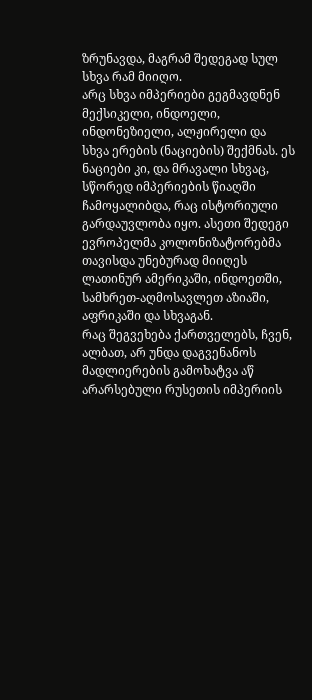ზრუნავდა, მაგრამ შედეგად სულ სხვა რამ მიიღო.
არც სხვა იმპერიები გეგმავდნენ მექსიკელი, ინდოელი, ინდონეზიელი, ალჟირელი და სხვა ერების (ნაციების) შექმნას. ეს ნაციები კი, და მრავალი სხვაც, სწორედ იმპერიების წიაღში ჩამოყალიბდა, რაც ისტორიული გარდაუვლობა იყო. ასეთი შედეგი ევროპელმა კოლონიზატორებმა თავისდა უნებურად მიიღეს ლათინურ ამერიკაში, ინდოეთში, სამხრეთ-აღმოსავლეთ აზიაში, აფრიკაში და სხვაგან.
რაც შეგვეხება ქართველებს, ჩვენ, ალბათ, არ უნდა დაგვენანოს მადლიერების გამოხატვა აწ არარსებული რუსეთის იმპერიის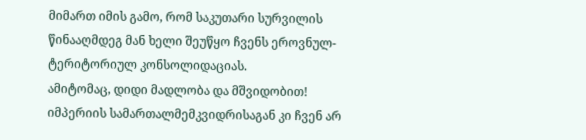მიმართ იმის გამო, რომ საკუთარი სურვილის წინააღმდეგ მან ხელი შეუწყო ჩვენს ეროვნულ-ტერიტორიულ კონსოლიდაციას.
ამიტომაც, დიდი მადლობა და მშვიდობით!
იმპერიის სამართალმემკვიდრისაგან კი ჩვენ არ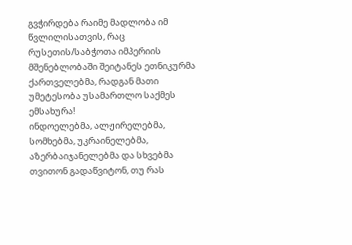გვჭირდება რაიმე მადლობა იმ წვლილისათვის, რაც რუსეთის/საბჭოთა იმპერიის მშენებლობაში შეიტანეს ეთნიკურმა ქართველებმა, რადგან მათი უმეტესობა უსამართლო საქმეს ემსახურა!
ინდოელებმა, ალჟირელებმა, სომხებმა, უკრაინელებმა, აზერბაიჯანელებმა და სხვებმა თვითონ გადაწვიტონ, თუ რას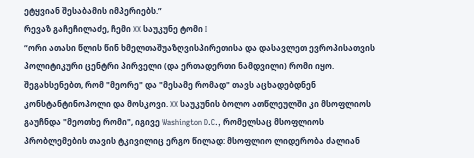ეტყვიან შესაბამის იმპერიებს.”
რევაზ გაჩეჩილაძე, ჩემი XX საუკუნე ტომი I
“ორი ათასი წლის წინ ხმელთაშუაზღვისპირეთისა და დასავლეთ ევროპისათვის პოლიტიკური ცენტრი პირველი (და ერთადერთი ნამდვილი) რომი იყო. შეგახსენებთ, რომ "მეორე" და "მესამე რომად" თავს აცხადებდნენ კონსტანტინოპოლი და მოსკოვი. XX საუკუნის ბოლო ათწლეულში კი მსოფლიოს გაუჩნდა "მეოთხე რომი", იგივე Washington D.C., რომელსაც მსოფლიოს პრობლემების თავის ტკივილიც ერგო წილად: მსოფლიო ლიდერობა ძალიან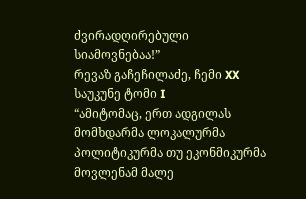ძვირადღირებული სიამოვნებაა!”
რევაზ გაჩეჩილაძე, ჩემი XX საუკუნე ტომი I
“ამიტომაც, ერთ ადგილას მომხდარმა ლოკალურმა პოლიტიკურმა თუ ეკონმიკურმა მოვლენამ მალე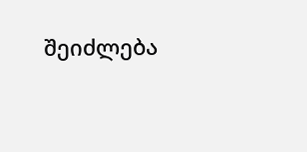შეიძლება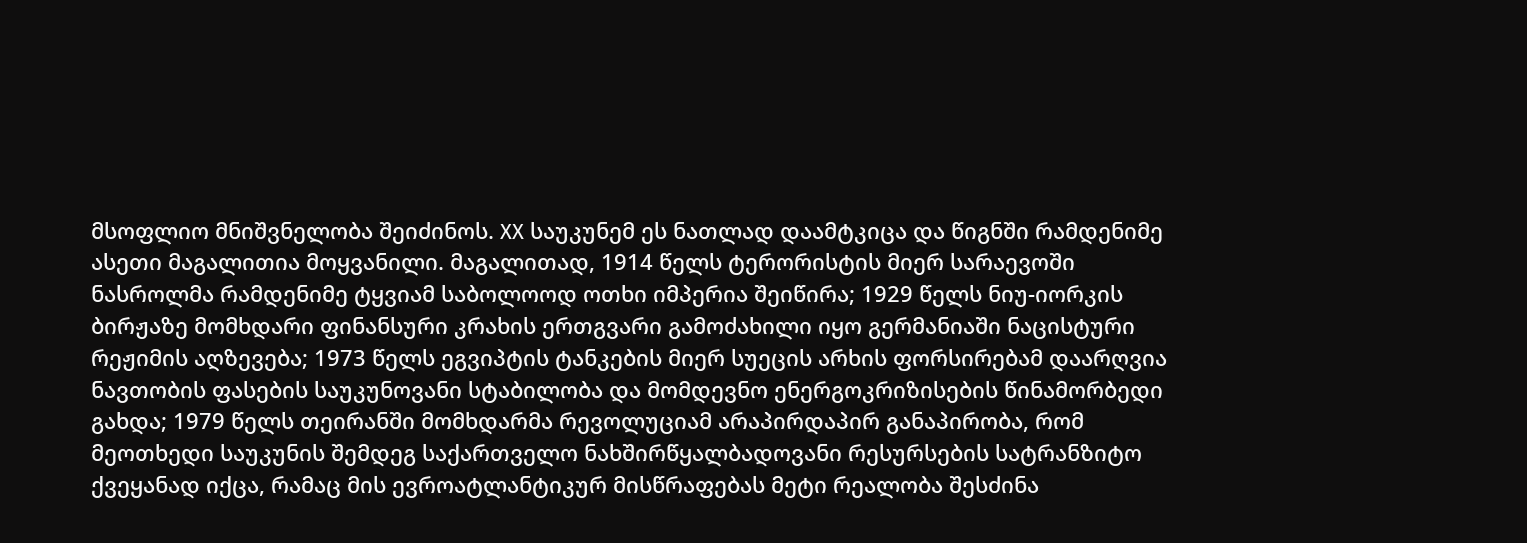მსოფლიო მნიშვნელობა შეიძინოს. XX საუკუნემ ეს ნათლად დაამტკიცა და წიგნში რამდენიმე ასეთი მაგალითია მოყვანილი. მაგალითად, 1914 წელს ტერორისტის მიერ სარაევოში ნასროლმა რამდენიმე ტყვიამ საბოლოოდ ოთხი იმპერია შეიწირა; 1929 წელს ნიუ-იორკის ბირჟაზე მომხდარი ფინანსური კრახის ერთგვარი გამოძახილი იყო გერმანიაში ნაცისტური რეჟიმის აღზევება; 1973 წელს ეგვიპტის ტანკების მიერ სუეცის არხის ფორსირებამ დაარღვია ნავთობის ფასების საუკუნოვანი სტაბილობა და მომდევნო ენერგოკრიზისების წინამორბედი გახდა; 1979 წელს თეირანში მომხდარმა რევოლუციამ არაპირდაპირ განაპირობა, რომ მეოთხედი საუკუნის შემდეგ საქართველო ნახშირწყალბადოვანი რესურსების სატრანზიტო ქვეყანად იქცა, რამაც მის ევროატლანტიკურ მისწრაფებას მეტი რეალობა შესძინა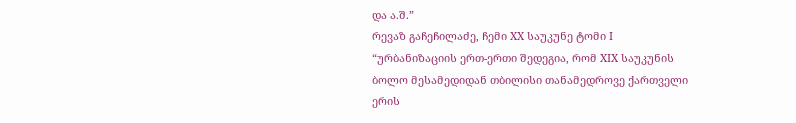და ა.შ.”
რევაზ გაჩეჩილაძე, ჩემი XX საუკუნე ტომი I
“ურბანიზაციის ერთ-ერთი შედეგია, რომ XIX საუკუნის ბოლო მესამედიდან თბილისი თანამედროვე ქართველი ერის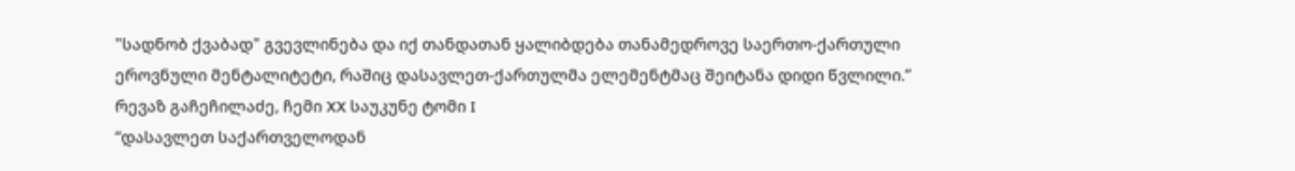"სადნობ ქვაბად" გვევლინება და იქ თანდათან ყალიბდება თანამედროვე საერთო-ქართული ეროვნული მენტალიტეტი, რაშიც დასავლეთ-ქართულმა ელემენტმაც შეიტანა დიდი წვლილი.”
რევაზ გაჩეჩილაძე, ჩემი XX საუკუნე ტომი I
“დასავლეთ საქართველოდან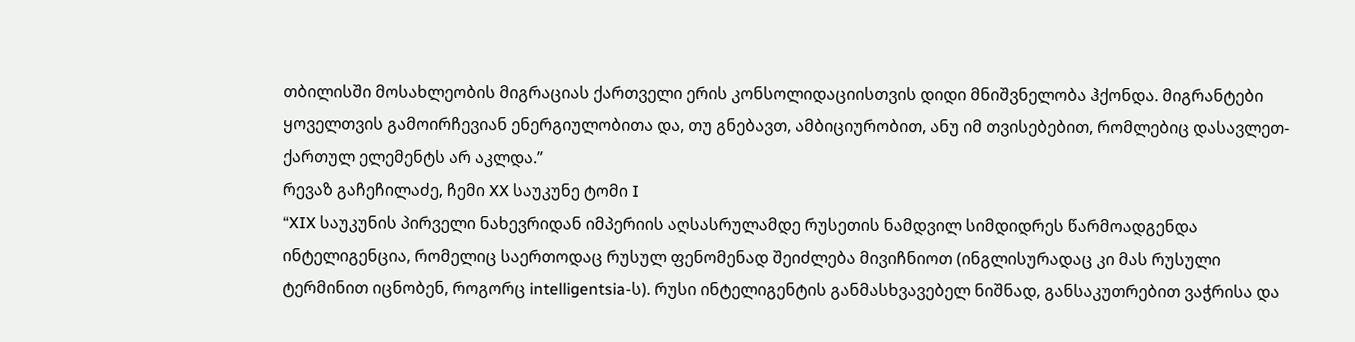თბილისში მოსახლეობის მიგრაციას ქართველი ერის კონსოლიდაციისთვის დიდი მნიშვნელობა ჰქონდა. მიგრანტები ყოველთვის გამოირჩევიან ენერგიულობითა და, თუ გნებავთ, ამბიციურობით, ანუ იმ თვისებებით, რომლებიც დასავლეთ-ქართულ ელემენტს არ აკლდა.”
რევაზ გაჩეჩილაძე, ჩემი XX საუკუნე ტომი I
“XIX საუკუნის პირველი ნახევრიდან იმპერიის აღსასრულამდე რუსეთის ნამდვილ სიმდიდრეს წარმოადგენდა ინტელიგენცია, რომელიც საერთოდაც რუსულ ფენომენად შეიძლება მივიჩნიოთ (ინგლისურადაც კი მას რუსული ტერმინით იცნობენ, როგორც intelligentsia-ს). რუსი ინტელიგენტის განმასხვავებელ ნიშნად, განსაკუთრებით ვაჭრისა და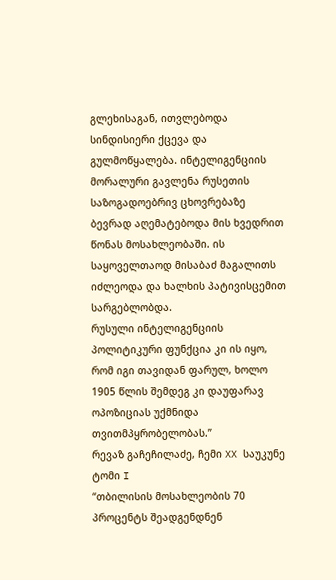გლეხისაგან, ითვლებოდა სინდისიერი ქცევა და გულმოწყალება. ინტელიგენციის მორალური გავლენა რუსეთის საზოგადოებრივ ცხოვრებაზე ბევრად აღემატებოდა მის ხვედრით წონას მოსახლეობაში. ის საყოველთაოდ მისაბაძ მაგალითს იძლეოდა და ხალხის პატივისცემით სარგებლობდა.
რუსული ინტელიგენციის პოლიტიკური ფუნქცია კი ის იყო, რომ იგი თავიდან ფარულ, ხოლო 1905 წლის შემდეგ კი დაუფარავ ოპოზიციას უქმნიდა თვითმპყრობელობას.”
რევაზ გაჩეჩილაძე, ჩემი XX საუკუნე ტომი I
“თბილისის მოსახლეობის 70 პროცენტს შეადგენდნენ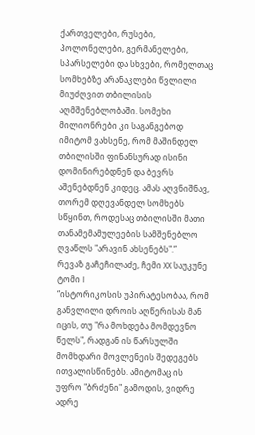ქართველები, რუსები, პოლონელები, გერმანელები, სპარსელები და სხვები, რომელთაც სომხებზე არანაკლები წვლილი მიუძღვით თბილისის აღმშენებლობაში. სომეხი მილიონრები კი საგანგებოდ იმიტომ ვახსენე, რომ მაშინდელ თბილისში ფინანსურად ისინი დომინირებდნენ და ბევრს აშენებდნენ კიდეც. ამას აღვნიშნავ, თორემ დღევანდელ სომხებს სწყინთ, როდესაც თბილისში მათი თანამემამულეების სამშენებლო ღვაწლს "არავინ ახსენებს".”
რევაზ გაჩეჩილაძე, ჩემი XX საუკუნე ტომი I
“ისტორიკოსის უპირატესობაა, რომ განვლილი დროის აღწერისას მან იცის, თუ "რა მოხდება მომდევნო წელს", რადგან ის წარსულში მომხდარი მოვლენეის შედეგებს ითვალისწინებს. ამიტომაც ის უფრო "ბრძენი" გამოდის, ვიდრე ადრე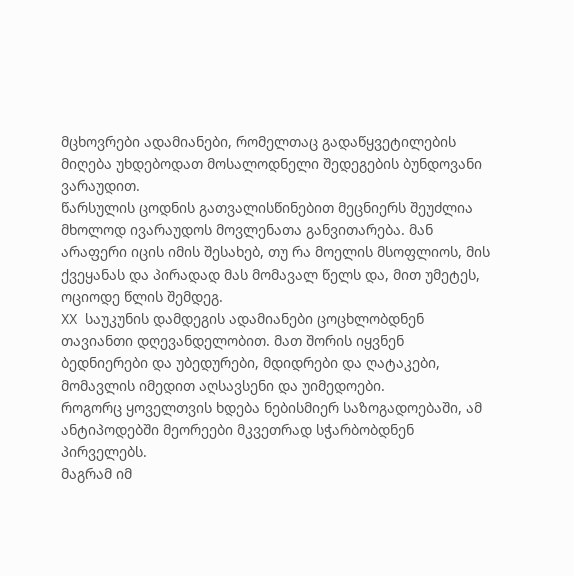მცხოვრები ადამიანები, რომელთაც გადაწყვეტილების მიღება უხდებოდათ მოსალოდნელი შედეგების ბუნდოვანი ვარაუდით.
წარსულის ცოდნის გათვალისწინებით მეცნიერს შეუძლია მხოლოდ ივარაუდოს მოვლენათა განვითარება. მან არაფერი იცის იმის შესახებ, თუ რა მოელის მსოფლიოს, მის ქვეყანას და პირადად მას მომავალ წელს და, მით უმეტეს, ოციოდე წლის შემდეგ.
XX საუკუნის დამდეგის ადამიანები ცოცხლობდნენ თავიანთი დღევანდელობით. მათ შორის იყვნენ ბედნიერები და უბედურები, მდიდრები და ღატაკები, მომავლის იმედით აღსავსენი და უიმედოები.
როგორც ყოველთვის ხდება ნებისმიერ საზოგადოებაში, ამ ანტიპოდებში მეორეები მკვეთრად სჭარბობდნენ პირველებს.
მაგრამ იმ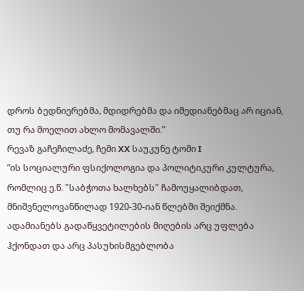დროს ბედნიერებმა, მდიდრებმა და იმედიანებმაც არ იციან, თუ რა მოელით ახლო მომავალში.”
რევაზ გაჩეჩილაძე, ჩემი XX საუკუნე ტომი I
“ის სოციალური ფსიქოლოგია და პოლიტიკური კულტურა, რომლიც ე.წ. "საბჭოთა ხალხებს" ჩამოუყალიბდათ, მნიშვნელოვანწილად 1920-30-იან წლებში შეიქმნა. ადამიანებს გადაწყვეტილების მიღების არც უფლება ჰქონდათ და არც პასუხისმგებლობა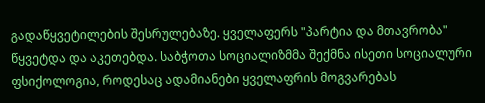გადაწყვეტილების შესრულებაზე. ყველაფერს "პარტია და მთავრობა" წყვეტდა და აკეთებდა. საბჭოთა სოციალიზმმა შექმნა ისეთი სოციალური ფსიქოლოგია, როდესაც ადამიანები ყველაფრის მოგვარებას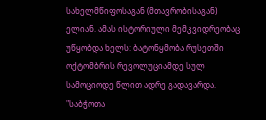სახელმწიფოსაგან (მთავრობისაგან) ელიან. ამას ისტორიული მემკვიდრეობაც უწყობდა ხელს: ბატონყმობა რუსეთში ოქტომბრის რევოლუციამდე სულ სამოციოდე წლით ადრე გადავარდა. "საბჭოთა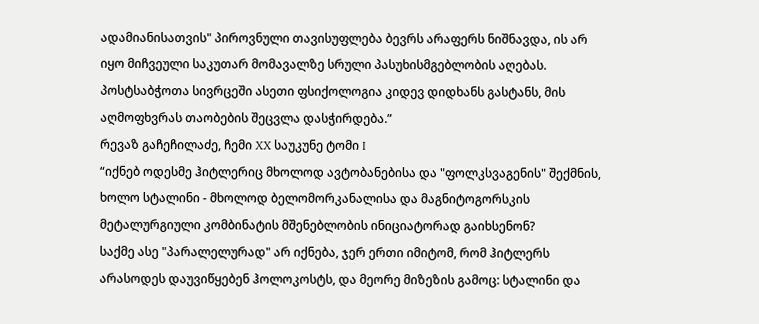ადამიანისათვის" პიროვნული თავისუფლება ბევრს არაფერს ნიშნავდა, ის არ იყო მიჩვეული საკუთარ მომავალზე სრული პასუხისმგებლობის აღებას. პოსტსაბჭოთა სივრცეში ასეთი ფსიქოლოგია კიდევ დიდხანს გასტანს, მის აღმოფხვრას თაობების შეცვლა დასჭირდება.”
რევაზ გაჩეჩილაძე, ჩემი XX საუკუნე ტომი I
“იქნებ ოდესმე ჰიტლერიც მხოლოდ ავტობანებისა და "ფოლკსვაგენის" შექმნის, ხოლო სტალინი - მხოლოდ ბელომორკანალისა და მაგნიტოგორსკის მეტალურგიული კომბინატის მშენებლობის ინიციატორად გაიხსენონ?
საქმე ასე "პარალელურად" არ იქნება, ჯერ ერთი იმიტომ, რომ ჰიტლერს არასოდეს დაუვიწყებენ ჰოლოკოსტს, და მეორე მიზეზის გამოც: სტალინი და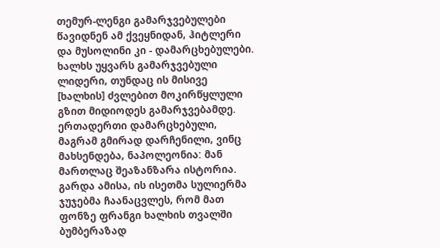თემურ-ლენგი გამარჯვებულები წავიდნენ ამ ქვეყნიდან, ჰიტლერი და მუსოლინი კი - დამარცხებულები. ხალხს უყვარს გამარჯვებული ლიდერი, თუნდაც ის მისივე [ხალხის] ძვლებით მოკირწყლული გზით მიდიოდეს გამარჯვებამდე. ერთადერთი დამარცხებული, მაგრამ გმირად დარჩენილი, ვინც მახსენდება, ნაპოლეონია: მან მართლაც შეაზანზარა ისტორია. გარდა ამისა, ის ისეთმა სულიერმა ჯუჯებმა ჩაანაცვლეს, რომ მათ ფონზე ფრანგი ხალხის თვალში ბუმბერაზად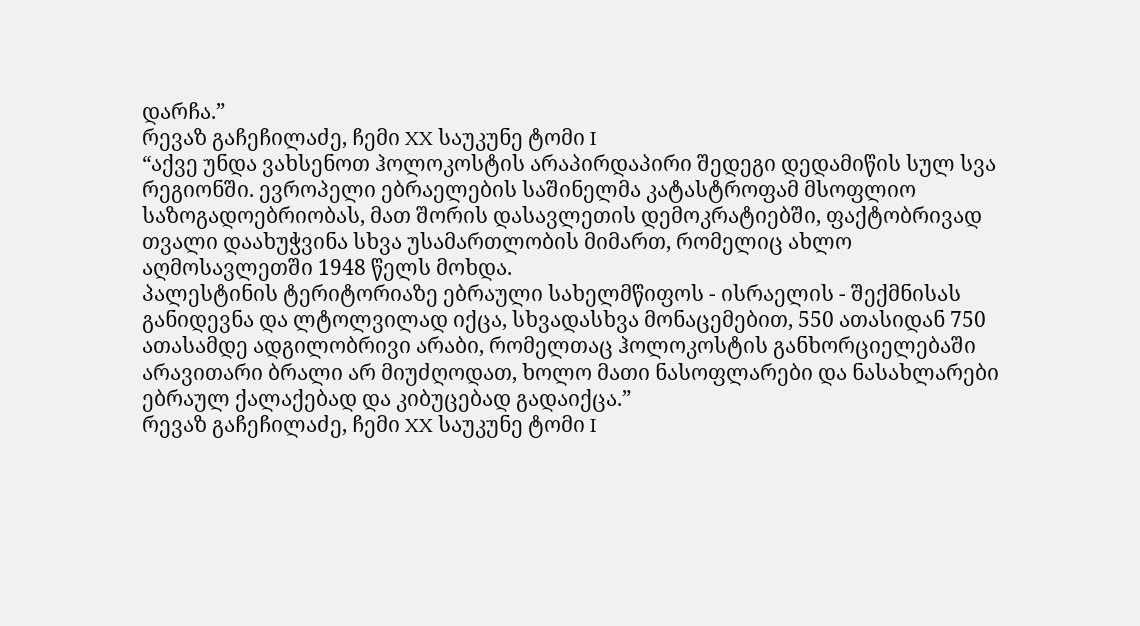დარჩა.”
რევაზ გაჩეჩილაძე, ჩემი XX საუკუნე ტომი I
“აქვე უნდა ვახსენოთ ჰოლოკოსტის არაპირდაპირი შედეგი დედამიწის სულ სვა რეგიონში. ევროპელი ებრაელების საშინელმა კატასტროფამ მსოფლიო საზოგადოებრიობას, მათ შორის დასავლეთის დემოკრატიებში, ფაქტობრივად თვალი დაახუჭვინა სხვა უსამართლობის მიმართ, რომელიც ახლო აღმოსავლეთში 1948 წელს მოხდა.
პალესტინის ტერიტორიაზე ებრაული სახელმწიფოს - ისრაელის - შექმნისას განიდევნა და ლტოლვილად იქცა, სხვადასხვა მონაცემებით, 550 ათასიდან 750 ათასამდე ადგილობრივი არაბი, რომელთაც ჰოლოკოსტის განხორციელებაში არავითარი ბრალი არ მიუძღოდათ, ხოლო მათი ნასოფლარები და ნასახლარები ებრაულ ქალაქებად და კიბუცებად გადაიქცა.”
რევაზ გაჩეჩილაძე, ჩემი XX საუკუნე ტომი I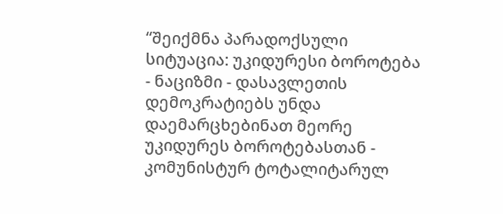“შეიქმნა პარადოქსული სიტუაცია: უკიდურესი ბოროტება - ნაციზმი - დასავლეთის დემოკრატიებს უნდა დაემარცხებინათ მეორე უკიდურეს ბოროტებასთან - კომუნისტურ ტოტალიტარულ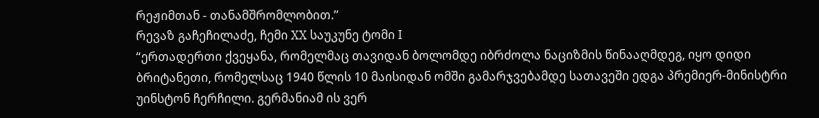რეჟიმთან - თანამშრომლობით.”
რევაზ გაჩეჩილაძე, ჩემი XX საუკუნე ტომი I
“ერთადერთი ქვეყანა, რომელმაც თავიდან ბოლომდე იბრძოლა ნაციზმის წინააღმდეგ, იყო დიდი ბრიტანეთი, რომელსაც 1940 წლის 10 მაისიდან ომში გამარჯვებამდე სათავეში ედგა პრემიერ-მინისტრი უინსტონ ჩერჩილი. გერმანიამ ის ვერ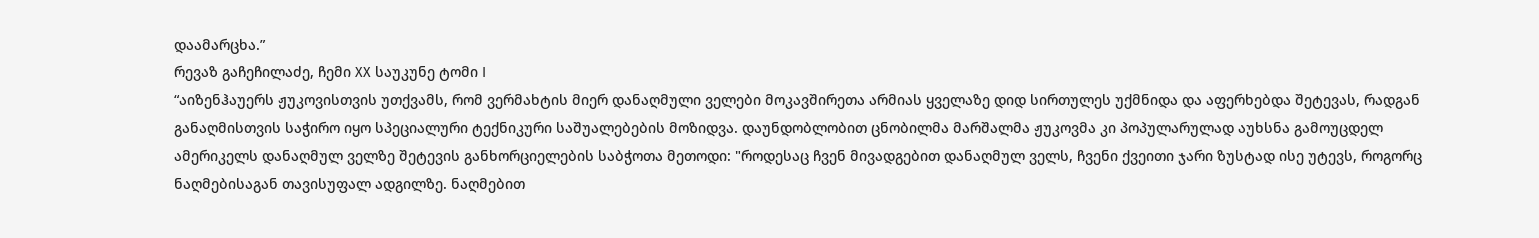დაამარცხა.”
რევაზ გაჩეჩილაძე, ჩემი XX საუკუნე ტომი I
“აიზენჰაუერს ჟუკოვისთვის უთქვამს, რომ ვერმახტის მიერ დანაღმული ველები მოკავშირეთა არმიას ყველაზე დიდ სირთულეს უქმნიდა და აფერხებდა შეტევას, რადგან განაღმისთვის საჭირო იყო სპეციალური ტექნიკური საშუალებების მოზიდვა. დაუნდობლობით ცნობილმა მარშალმა ჟუკოვმა კი პოპულარულად აუხსნა გამოუცდელ ამერიკელს დანაღმულ ველზე შეტევის განხორციელების საბჭოთა მეთოდი: "როდესაც ჩვენ მივადგებით დანაღმულ ველს, ჩვენი ქვეითი ჯარი ზუსტად ისე უტევს, როგორც ნაღმებისაგან თავისუფალ ადგილზე. ნაღმებით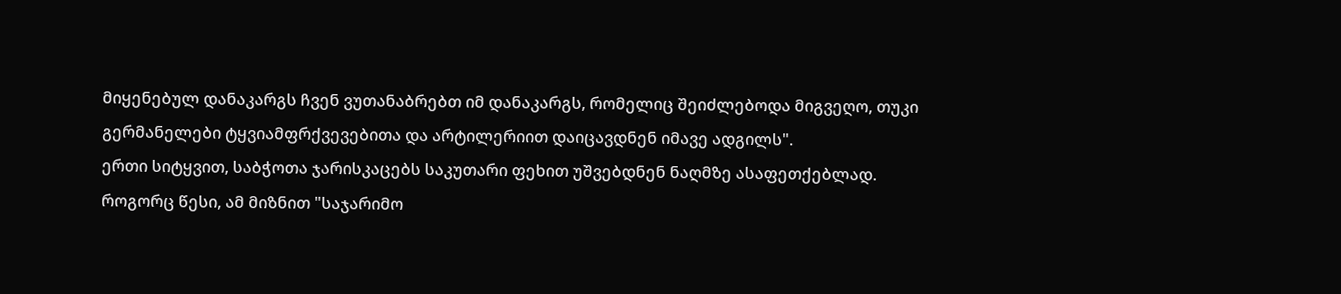მიყენებულ დანაკარგს ჩვენ ვუთანაბრებთ იმ დანაკარგს, რომელიც შეიძლებოდა მიგვეღო, თუკი გერმანელები ტყვიამფრქვევებითა და არტილერიით დაიცავდნენ იმავე ადგილს".
ერთი სიტყვით, საბჭოთა ჯარისკაცებს საკუთარი ფეხით უშვებდნენ ნაღმზე ასაფეთქებლად. როგორც წესი, ამ მიზნით "საჯარიმო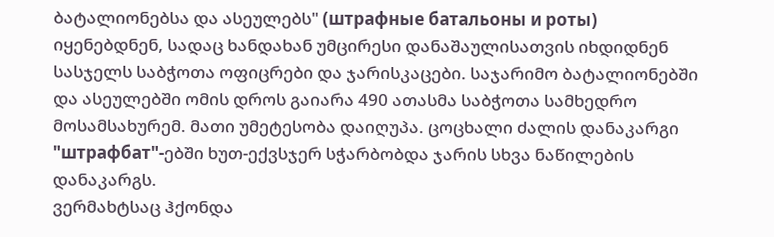ბატალიონებსა და ასეულებს" (штрафные батальоны и роты) იყენებდნენ, სადაც ხანდახან უმცირესი დანაშაულისათვის იხდიდნენ სასჯელს საბჭოთა ოფიცრები და ჯარისკაცები. საჯარიმო ბატალიონებში და ასეულებში ომის დროს გაიარა 490 ათასმა საბჭოთა სამხედრო მოსამსახურემ. მათი უმეტესობა დაიღუპა. ცოცხალი ძალის დანაკარგი "штрафбат"-ებში ხუთ-ექვსჯერ სჭარბობდა ჯარის სხვა ნაწილების დანაკარგს.
ვერმახტსაც ჰქონდა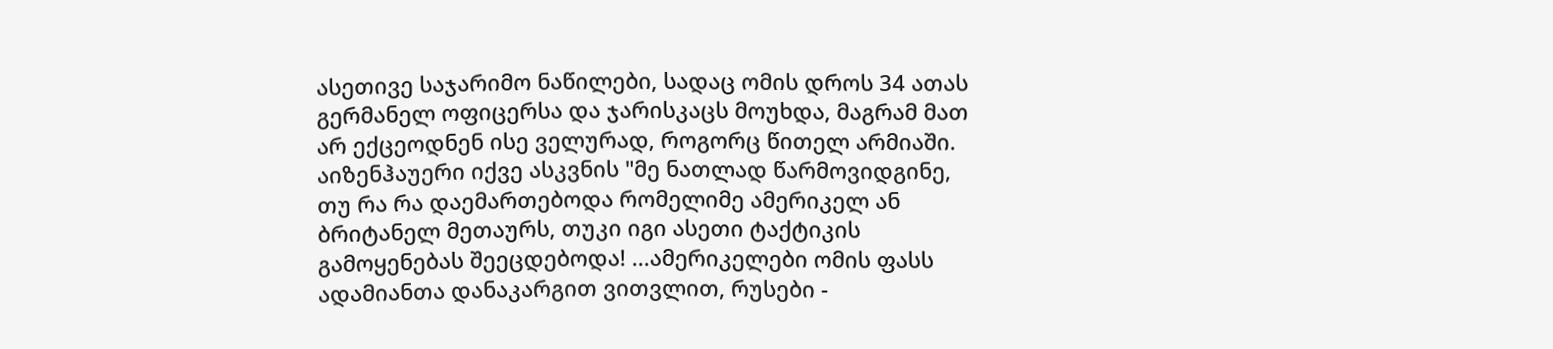ასეთივე საჯარიმო ნაწილები, სადაც ომის დროს 34 ათას გერმანელ ოფიცერსა და ჯარისკაცს მოუხდა, მაგრამ მათ არ ექცეოდნენ ისე ველურად, როგორც წითელ არმიაში.
აიზენჰაუერი იქვე ასკვნის "მე ნათლად წარმოვიდგინე, თუ რა რა დაემართებოდა რომელიმე ამერიკელ ან ბრიტანელ მეთაურს, თუკი იგი ასეთი ტაქტიკის გამოყენებას შეეცდებოდა! ...ამერიკელები ომის ფასს ადამიანთა დანაკარგით ვითვლით, რუსები -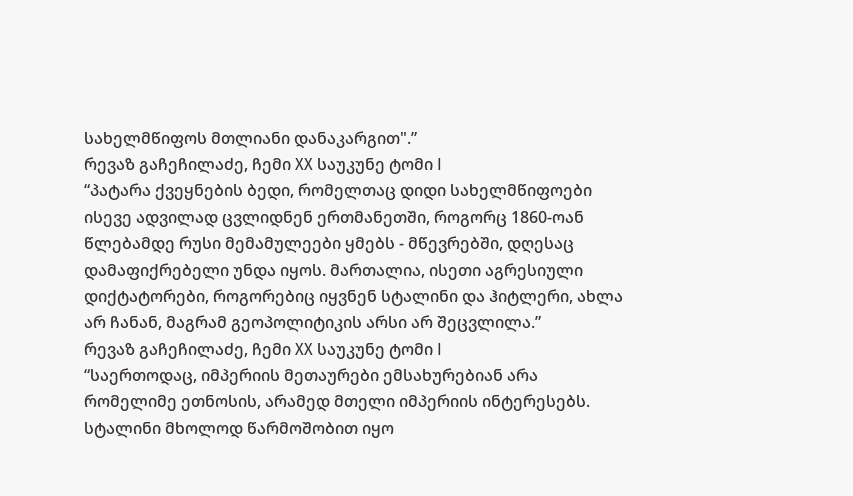სახელმწიფოს მთლიანი დანაკარგით".”
რევაზ გაჩეჩილაძე, ჩემი XX საუკუნე ტომი I
“პატარა ქვეყნების ბედი, რომელთაც დიდი სახელმწიფოები ისევე ადვილად ცვლიდნენ ერთმანეთში, როგორც 1860-ოან წლებამდე რუსი მემამულეები ყმებს - მწევრებში, დღესაც დამაფიქრებელი უნდა იყოს. მართალია, ისეთი აგრესიული დიქტატორები, როგორებიც იყვნენ სტალინი და ჰიტლერი, ახლა არ ჩანან, მაგრამ გეოპოლიტიკის არსი არ შეცვლილა.”
რევაზ გაჩეჩილაძე, ჩემი XX საუკუნე ტომი I
“საერთოდაც, იმპერიის მეთაურები ემსახურებიან არა რომელიმე ეთნოსის, არამედ მთელი იმპერიის ინტერესებს. სტალინი მხოლოდ წარმოშობით იყო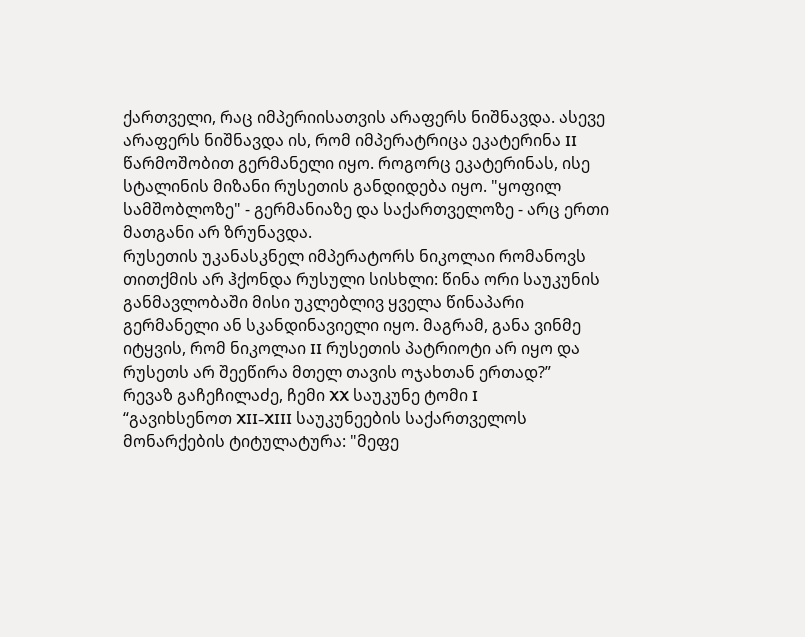ქართველი, რაც იმპერიისათვის არაფერს ნიშნავდა. ასევე არაფერს ნიშნავდა ის, რომ იმპერატრიცა ეკატერინა II წარმოშობით გერმანელი იყო. როგორც ეკატერინას, ისე სტალინის მიზანი რუსეთის განდიდება იყო. "ყოფილ სამშობლოზე" - გერმანიაზე და საქართველოზე - არც ერთი მათგანი არ ზრუნავდა.
რუსეთის უკანასკნელ იმპერატორს ნიკოლაი რომანოვს თითქმის არ ჰქონდა რუსული სისხლი: წინა ორი საუკუნის განმავლობაში მისი უკლებლივ ყველა წინაპარი გერმანელი ან სკანდინავიელი იყო. მაგრამ, განა ვინმე იტყვის, რომ ნიკოლაი II რუსეთის პატრიოტი არ იყო და რუსეთს არ შეეწირა მთელ თავის ოჯახთან ერთად?”
რევაზ გაჩეჩილაძე, ჩემი XX საუკუნე ტომი I
“გავიხსენოთ XII-XIII საუკუნეების საქართველოს მონარქების ტიტულატურა: "მეფე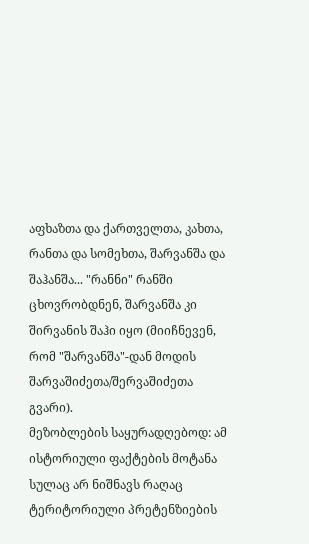აფხაზთა და ქართველთა, კახთა, რანთა და სომეხთა, შარვანშა და შაჰანშა... "რანნი" რანში ცხოვრობდნენ, შარვანშა კი შირვანის შაჰი იყო (მიიჩნევენ, რომ "შარვანშა"-დან მოდის შარვაშიძეთა/შერვაშიძეთა გვარი).
მეზობლების საყურადღებოდ: ამ ისტორიული ფაქტების მოტანა სულაც არ ნიშნავს რაღაც ტერიტორიული პრეტენზიების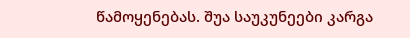წამოყენებას. შუა საუკუნეები კარგა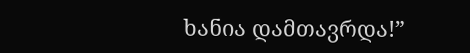ხანია დამთავრდა!”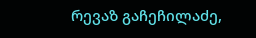რევაზ გაჩეჩილაძე,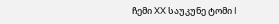ჩემი XX საუკუნე ტომი I